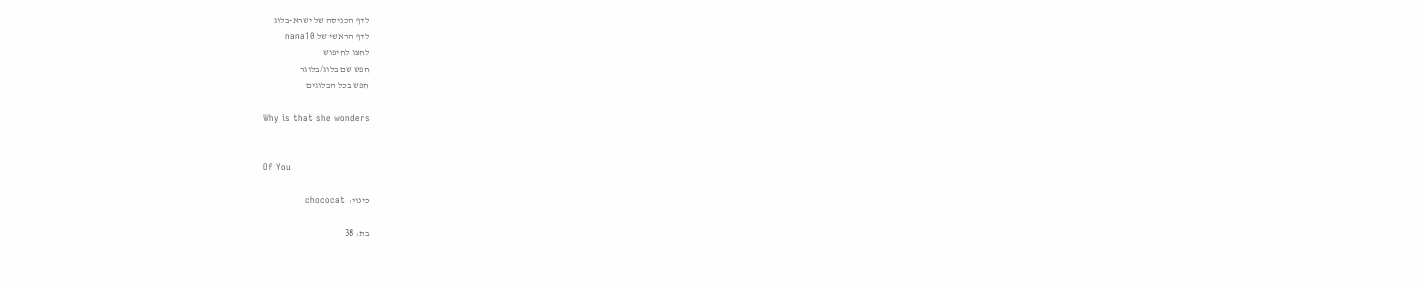לדף הכניסה של ישרא-בלוג
לדף הראשי של nana10
לחצו לחיפוש
חפש שם בלוג/בלוגר
חפש בכל הבלוגים

Why is that she wonders


Of You

כינוי:  chococat

בת: 38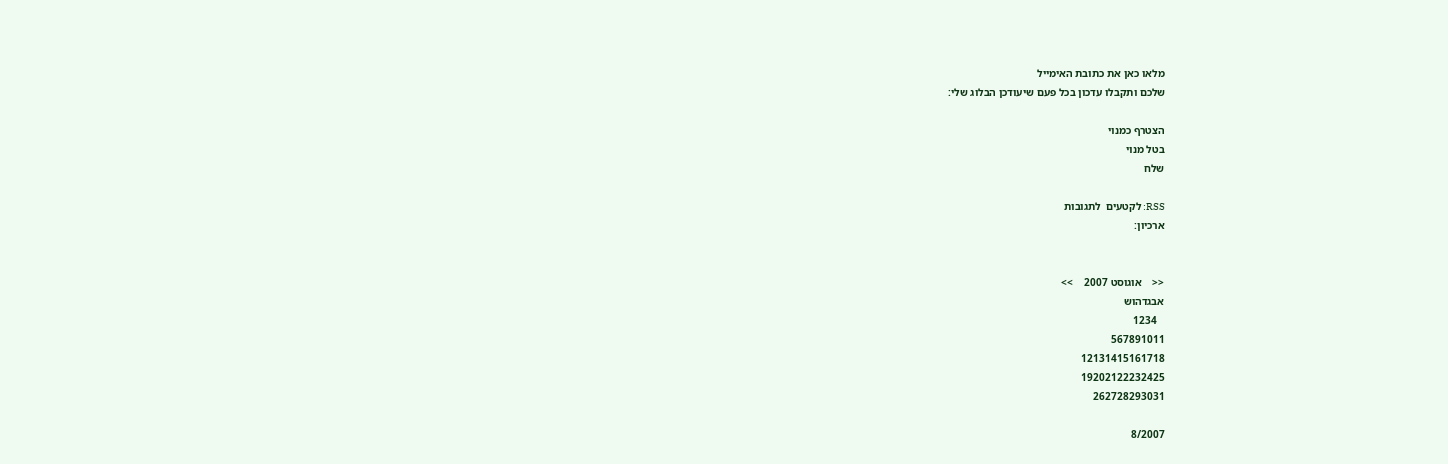מלאו כאן את כתובת האימייל
שלכם ותקבלו עדכון בכל פעם שיעודכן הבלוג שלי:

הצטרף כמנוי
בטל מנוי
שלח

RSS: לקטעים  לתגובות
ארכיון:


<<    אוגוסט 2007    >>
אבגדהוש
   1234
567891011
12131415161718
19202122232425
262728293031

8/2007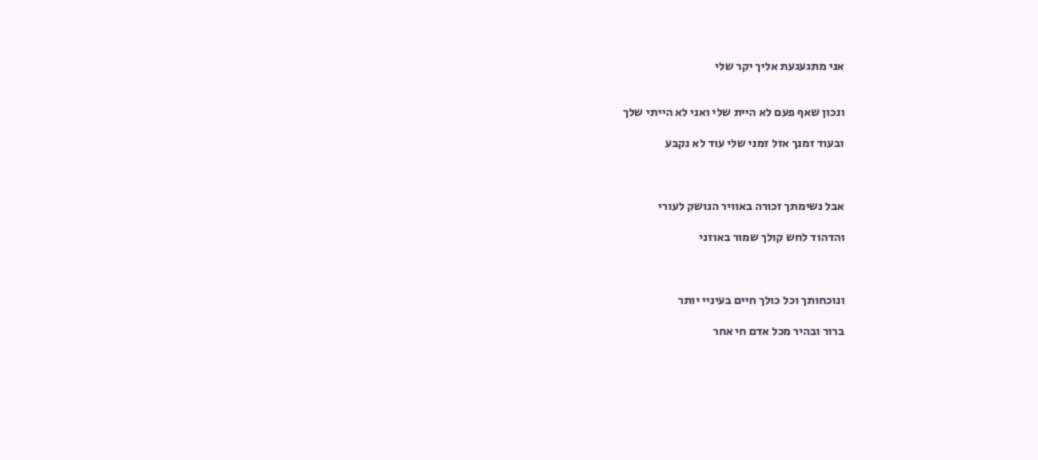אני מתגעגעת אליך יקר שלי


ונכון שאף פעם לא היית שלי ואני לא הייתי שלך

ובעוד זמנך אזל זמני שלי עוד לא נקבע



אבל נשימתך זכורה באוויר הנושק לעורי

והדהוד לחש קולך שמור באוזני



ונוכחותך וכל כולך חיים בעיניי יותר

ברור ובהיר מכל אדם חי אחר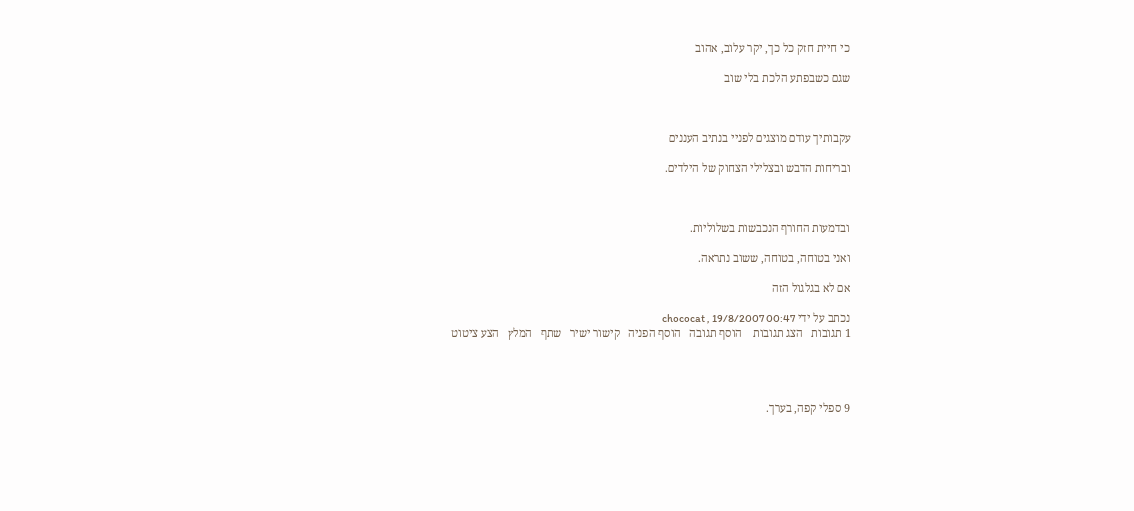כי חיית חזק כל כך, יקר עלוב, אהוב

שגם כשבפתע הלכת בלי שוב



עקבותיך עודם מוצגים לפניי בנתיב העננים

ובריחות הדבש ובצלילי הצחוק של הילדים.



ובדמעות החורף הנכבשות בשלוליות.

ואני בטוחה, בטוחה, ששוב נתראה.

אם לא בגלגול הזה

נכתב על ידי chococat , 19/8/2007 00:47
1 תגובות   הצג תגובות    הוסף תגובה   הוסף הפניה   קישור ישיר   שתף   המלץ   הצע ציטוט




9 ספלי קפה, בערך.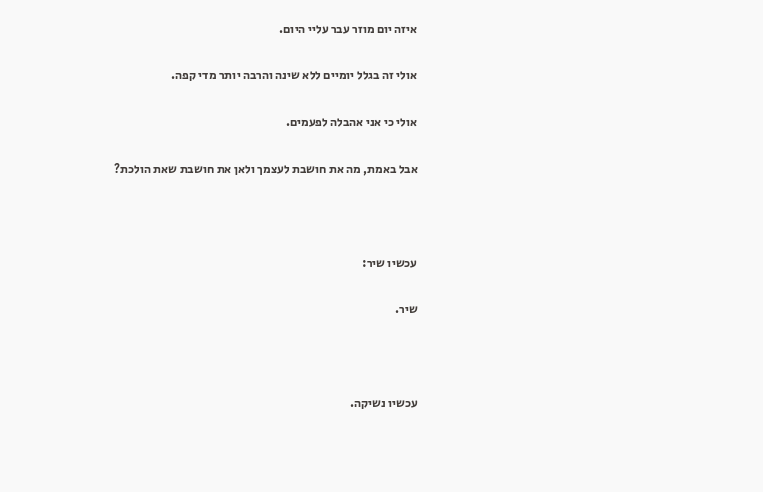איזה יום מוזר עבר עליי היום.

אולי זה בגלל יומיים ללא שינה והרבה יותר מדי קפה.

אולי כי אני אהבלה לפעמים.

אבל באמת, מה את חושבת לעצמך ולאן את חושבת שאת הולכת?



עכשיו שיר:

שיר.



עכשיו נשיקה.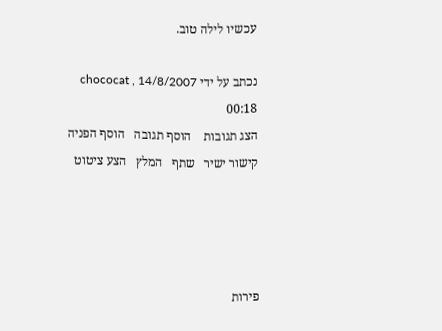עכשיו לילה טוב.

נכתב על ידי chococat , 14/8/2007 00:18
הצג תגובות    הוסף תגובה   הוסף הפניה   קישור ישיר   שתף   המלץ   הצע ציטוט




פירות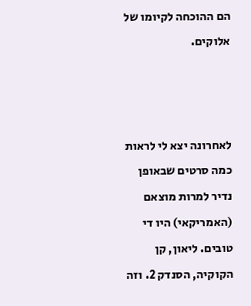הם ההוכחה לקיומו של אלוקים.



לאחרונה יצא לי לראות כמה סרטים שבאופן נדיר למרות מוצאם (האמריקאי) היו די טובים. ליאון, קן הקוקיה, הסנדק 2. וזה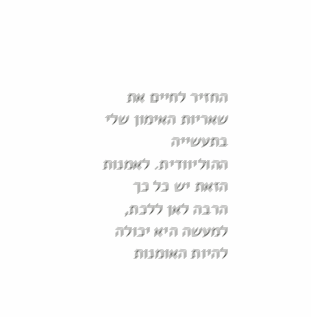החזיר לחיים את שאריות האימון שלי בתעשייה ההוליוודית. לאמנות הזאת יש כל כך הרבה לאן ללכת, למעשה היא יכולה להיות האומנות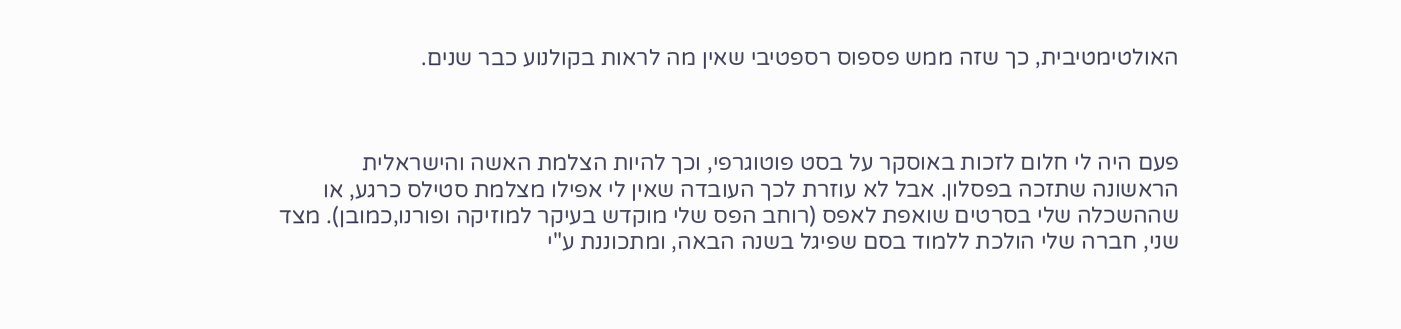האולטימטיבית, כך שזה ממש פספוס רספטיבי שאין מה לראות בקולנוע כבר שנים.



פעם היה לי חלום לזכות באוסקר על בסט פוטוגרפי, וכך להיות הצלמת האשה והישראלית הראשונה שתזכה בפסלון. אבל לא עוזרת לכך העובדה שאין לי אפילו מצלמת סטילס כרגע, או שההשכלה שלי בסרטים שואפת לאפס (רוחב הפס שלי מוקדש בעיקר למוזיקה ופורנו,כמובן). מצד שני, חברה שלי הולכת ללמוד בסם שפיגל בשנה הבאה, ומתכוננת ע"י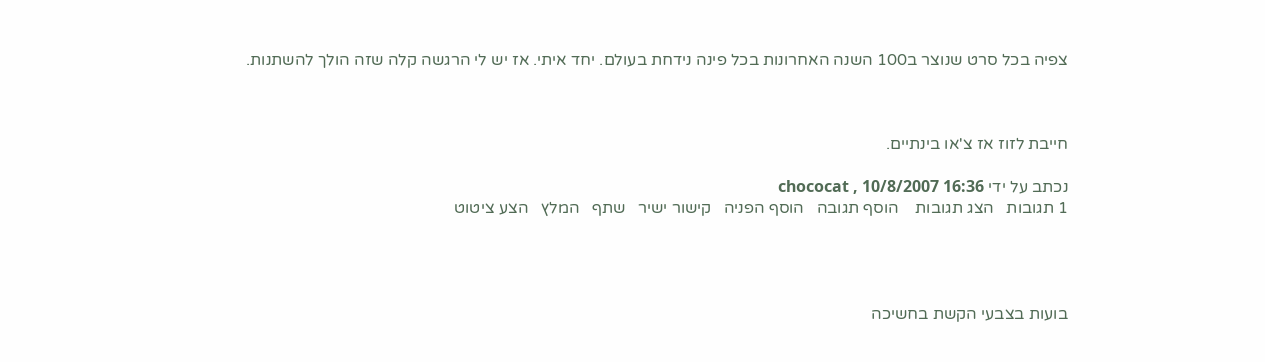צפיה בכל סרט שנוצר ב100 השנה האחרונות בכל פינה נידחת בעולם. יחד איתי. אז יש לי הרגשה קלה שזה הולך להשתנות.



חייבת לזוז אז צ'או בינתיים.

נכתב על ידי chococat , 10/8/2007 16:36
1 תגובות   הצג תגובות    הוסף תגובה   הוסף הפניה   קישור ישיר   שתף   המלץ   הצע ציטוט




בועות בצבעי הקשת בחשיכה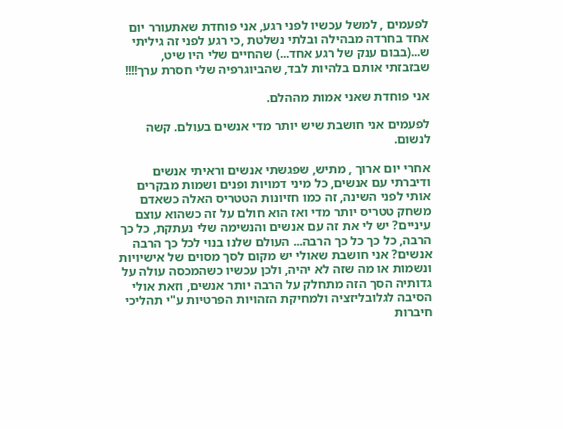לפעמים , למשל עכשיו לפני רגע, אני פוחדת שאתעורר יום אחד בחרדה מבהילה ובלתי נשלטת ,כי רגע לפני זה גיליתי ש...(בבום ענק של רגע אחד...) שהחיים שלי היו שיט, שבזבזתי אותם בלהיות לבד, שהביוגרפיה שלי חסרת ערך!!!!

אני פוחדת שאני אמות מההלם.

לפעמים אני חושבת שיש יותר מדי אנשים בעולם. קשה לנשום.

אחרי יום ארוך , מתיש, שפגשתי אנשים וראיתי אנשים ודיברתי עם אנשים, כל מיני דמויות ופנים ושמות מבקרים אותי לפני השינה, זה כמו חזיונות הטטריס האלה כשאדם משחק טטריס יותר מדי ואז הוא חולם על זה כשהוא עוצם עיניים? יש לי את זה עם אנשים והנשימה שלי נעתקת, כל כך הרבה, כל כך כל כך הרבה... העולם שלנו בנוי לכל כך הרבה אנשים? אני חושבת שאולי יש מקום לסך מסוים של אישיויות ונשמות או מה שזה לא יהיה, ולכן עכשיו כשהמכסה עולה על גדותיה הסך הזה מתחלק על הרבה יותר אנשים, וזאת אולי הסיבה לגלובליזציה ולמחיקת הזהויות הפרטיות ע"י תהליכי חיברות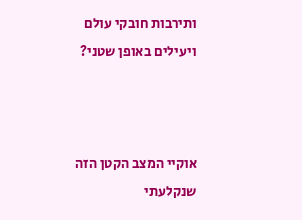ותירבות חובקי עולם ויעילים באופן שטני?



אוקיי המצב הקטן הזה שנקלעתי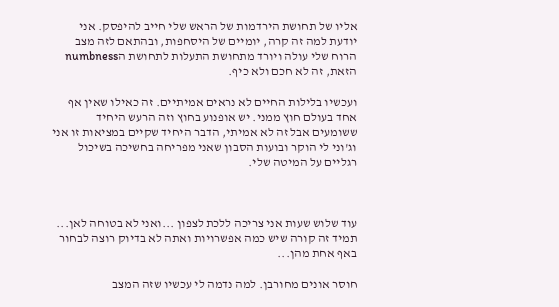אליו של תחושת הירדמות של הראש שלי חייב להיפסק. אני יודעת למה זה קרה, יומיים של היסחפות, ובהתאם לזה מצב הרוח שלי עולה ויורד מתחושת התעלות לתחושת הnumbness הזאת, זה לא חכם ולא כיף.

ועכשיו בלילות החיים לא נראים אמיתיים. זה כאילו שאין אף אחד בעולם חוץ ממני. יש אופנוע בחוץ וזה הרעש היחיד ששומעים אבל זה לא אמיתי, הדבר היחיד שקיים במציאות זו אני וג'וני לי הוקר ובועות הסבון שאני מפריחה בחשיכה בשיכול רגליים על המיטה שלי.



עוד שלוש שעות אני צריכה ללכת לצפון ...ואני לא בטוחה לאן... תמיד זה קורה שיש כמה אפשרויות ואתה לא בדיוק רוצה לבחור באף אחת מהן...

חוסר אונים מחורבן. למה נדמה לי עכשיו שזה המצב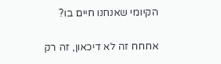הקיומי שאנחנו חיים בו?

אחחח זה לא דיכאון, זה רק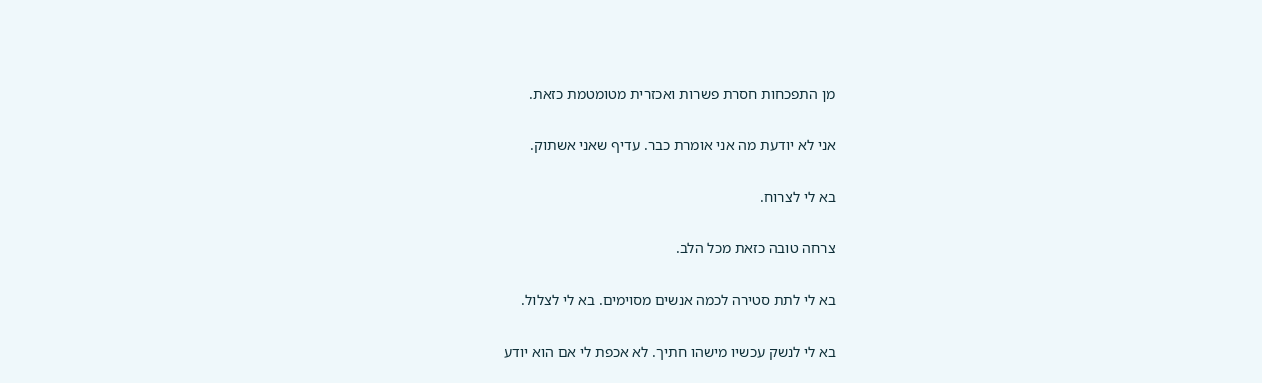מן התפכחות חסרת פשרות ואכזרית מטומטמת כזאת.

אני לא יודעת מה אני אומרת כבר. עדיף שאני אשתוק.

בא לי לצרוח.

צרחה טובה כזאת מכל הלב.

בא לי לתת סטירה לכמה אנשים מסוימים. בא לי לצלול.

בא לי לנשק עכשיו מישהו חתיך. לא אכפת לי אם הוא יודע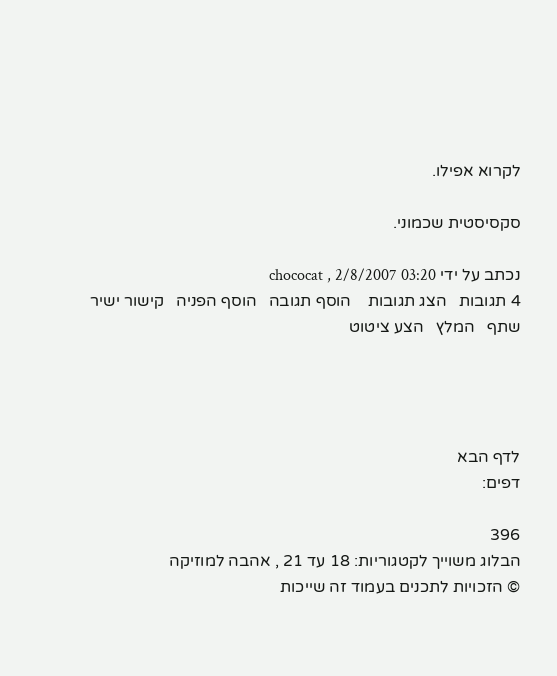לקרוא אפילו.

סקסיסטית שכמוני.

נכתב על ידי chococat , 2/8/2007 03:20
4 תגובות   הצג תגובות    הוסף תגובה   הוסף הפניה   קישור ישיר   שתף   המלץ   הצע ציטוט




לדף הבא
דפים:

396
הבלוג משוייך לקטגוריות: 18 עד 21 , אהבה למוזיקה
© הזכויות לתכנים בעמוד זה שייכות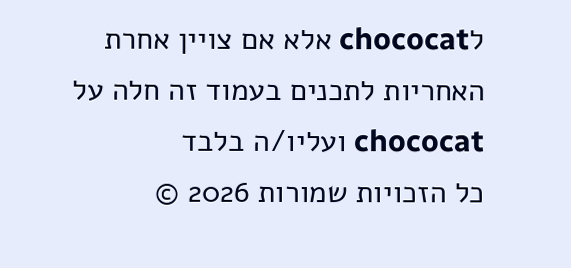לchococat אלא אם צויין אחרת
האחריות לתכנים בעמוד זה חלה על chococat ועליו/ה בלבד
כל הזכויות שמורות 2026 ©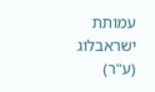עמותת ישראבלוג (ע"ר)